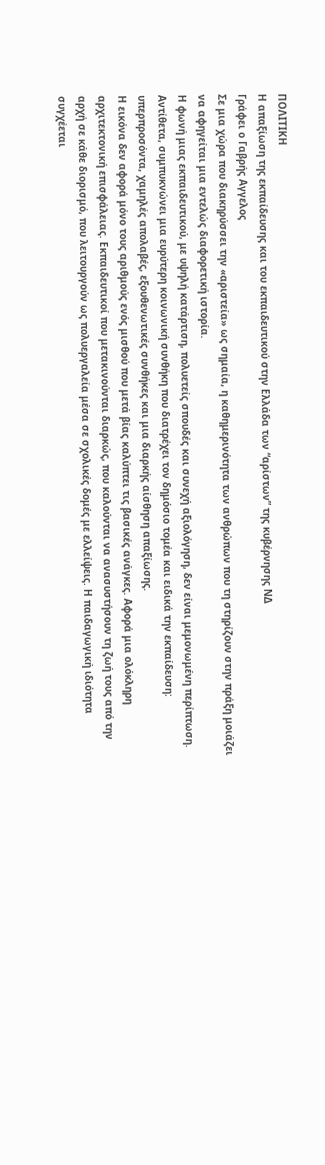ΠΟΛΙΤΙΚΗ
Η απαξίωση της εκπαίδευσης και του εκπαιδευτικού στην Ελλάδα των “αρίστων” της κυβέρνησης ΝΔ
Γράφει ο Γαβρής Αγγελος
Σε μια χώρα που διακηρύσσει την «αριστεία» ως σημαία, η καθημερινότητα των ανθρώπων που τη στηρίζουν στην πράξη μοιάζει να αφηγείται μια εντελώς διαφορετική ιστορία.
Η φωνή μιας εκπαιδευτικού, με υψηλή κατάρτιση, πολυετείς σπουδές και συνεχή αξιολόγηση, δεν είναι μεμονωμένη περίπτωση. Αντίθετα, συμπυκνώνει μια ευρύτερη κοινωνική συνθήκη που διατρέχει τον δημόσιο τομέα και ειδικά την εκπαίδευση: υπερπροσόντα, χαμηλές απολαβές, εξουθενωτικές συνθήκες και μια διαρκής αίσθηση απαξίωσης.
Η εικόνα δεν αφορά μόνο τους αριθμούς ενός μισθού που μετά βίας καλύπτει τις βασικές ανάγκες. Αφορά μια ολόκληρη αρχιτεκτονική επισφάλειας. Εκπαιδευτικοί που μετακινούνται διαρκώς, που καλούνται να ανασυστήσουν τη ζωή τους από την αρχή σε κάθε διορισμό, που λειτουργούν ως πολυεργαλεία μέσα σε σχολικές δομές με ελλείψεις. Η παιδαγωγική ιδιότητα συγχέεται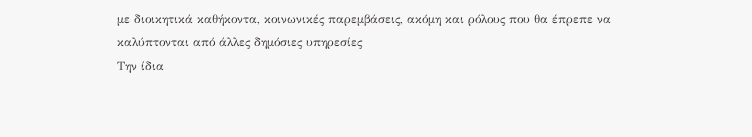με διοικητικά καθήκοντα, κοινωνικές παρεμβάσεις, ακόμη και ρόλους που θα έπρεπε να καλύπτονται από άλλες δημόσιες υπηρεσίες
Την ίδια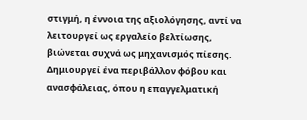στιγμή, η έννοια της αξιολόγησης, αντί να λειτουργεί ως εργαλείο βελτίωσης, βιώνεται συχνά ως μηχανισμός πίεσης. Δημιουργεί ένα περιβάλλον φόβου και ανασφάλειας, όπου η επαγγελματική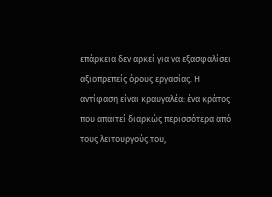επάρκεια δεν αρκεί για να εξασφαλίσει αξιοπρεπείς όρους εργασίας. Η αντίφαση είναι κραυγαλέα: ένα κράτος που απαιτεί διαρκώς περισσότερα από τους λειτουργούς του,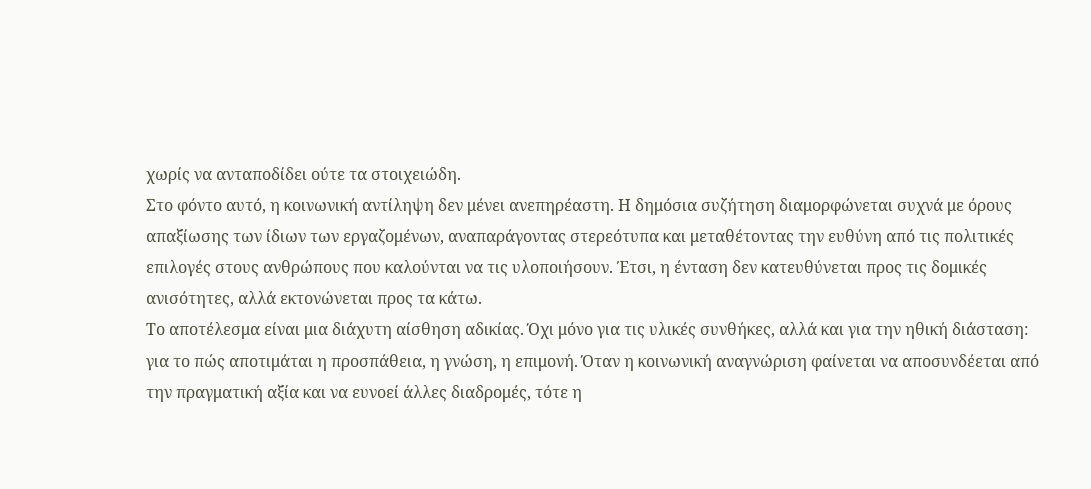χωρίς να ανταποδίδει ούτε τα στοιχειώδη.
Στο φόντο αυτό, η κοινωνική αντίληψη δεν μένει ανεπηρέαστη. Η δημόσια συζήτηση διαμορφώνεται συχνά με όρους απαξίωσης των ίδιων των εργαζομένων, αναπαράγοντας στερεότυπα και μεταθέτοντας την ευθύνη από τις πολιτικές επιλογές στους ανθρώπους που καλούνται να τις υλοποιήσουν. Έτσι, η ένταση δεν κατευθύνεται προς τις δομικές ανισότητες, αλλά εκτονώνεται προς τα κάτω.
Το αποτέλεσμα είναι μια διάχυτη αίσθηση αδικίας. Όχι μόνο για τις υλικές συνθήκες, αλλά και για την ηθική διάσταση: για το πώς αποτιμάται η προσπάθεια, η γνώση, η επιμονή. Όταν η κοινωνική αναγνώριση φαίνεται να αποσυνδέεται από την πραγματική αξία και να ευνοεί άλλες διαδρομές, τότε η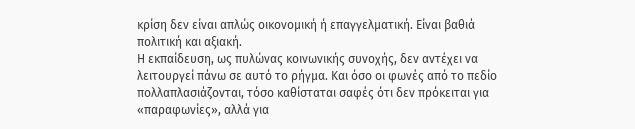κρίση δεν είναι απλώς οικονομική ή επαγγελματική. Είναι βαθιά πολιτική και αξιακή.
Η εκπαίδευση, ως πυλώνας κοινωνικής συνοχής, δεν αντέχει να λειτουργεί πάνω σε αυτό το ρήγμα. Και όσο οι φωνές από το πεδίο πολλαπλασιάζονται, τόσο καθίσταται σαφές ότι δεν πρόκειται για «παραφωνίες», αλλά για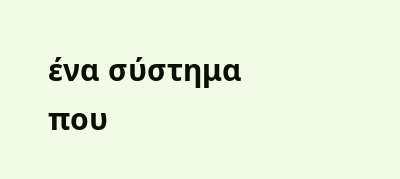ένα σύστημα που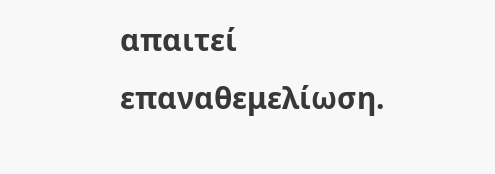απαιτεί επαναθεμελίωση.